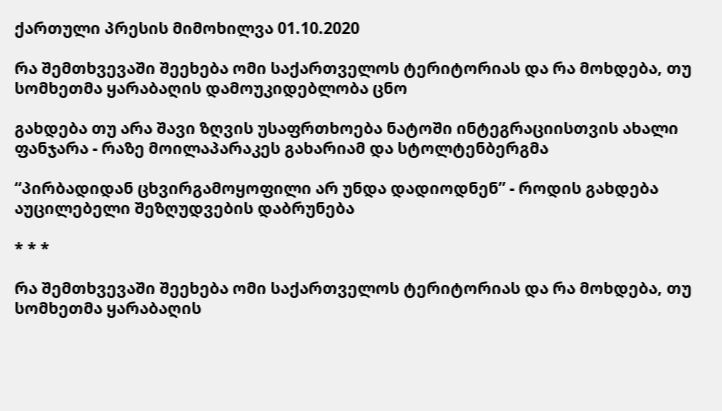ქართული პრესის მიმოხილვა 01.10.2020

რა შემთხვევაში შეეხება ომი საქართველოს ტერიტორიას და რა მოხდება, თუ სომხეთმა ყარაბაღის დამოუკიდებლობა ცნო

გახდება თუ არა შავი ზღვის უსაფრთხოება ნატოში ინტეგრაციისთვის ახალი ფანჯარა - რაზე მოილაპარაკეს გახარიამ და სტოლტენბერგმა

“პირბადიდან ცხვირგამოყოფილი არ უნდა დადიოდნენ” - როდის გახდება აუცილებელი შეზღუდვების დაბრუნება

* * *

რა შემთხვევაში შეეხება ომი საქართველოს ტერიტორიას და რა მოხდება, თუ სომხეთმა ყარაბაღის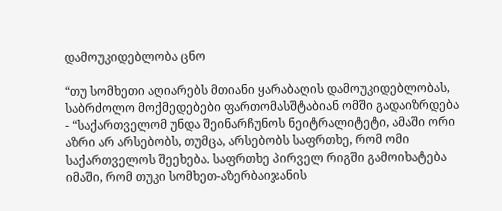დამოუკიდებლობა ცნო

“თუ სომხეთი აღიარებს მთიანი ყარაბაღის დამოუკიდებლობას, საბრძოლო მოქმედებები ფართომასშტაბიან ომში გადაიზრდება - “საქართველომ უნდა შეინარჩუნოს ნეიტრალიტეტი, ამაში ორი აზრი არ არსებობს, თუმცა, არსებობს საფრთხე, რომ ომი საქართველოს შეეხება. საფრთხე პირველ რიგში გამოიხატება იმაში, რომ თუკი სომხეთ-აზერბაიჯანის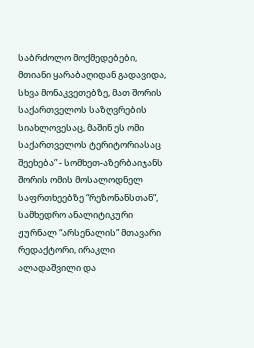საბრძოლო მოქმედებები, მთიანი ყარაბაღიდან გადავიდა, სხვა მონაკვეთებზე, მათ შორის საქართველოს საზღვრების სიახლოვესაც, მაშინ ეს ომი საქართველოს ტერიტორიასაც შეეხება” - სომხეთ-აზერბაიჯანს შორის ომის მოსალოდნელ საფრთხეებზე “რეზონანსთან”, სამხედრო ანალიტიკური ჟურნალ “არსენალის” მთავარი რედაქტორი, ირაკლი ალადაშვილი და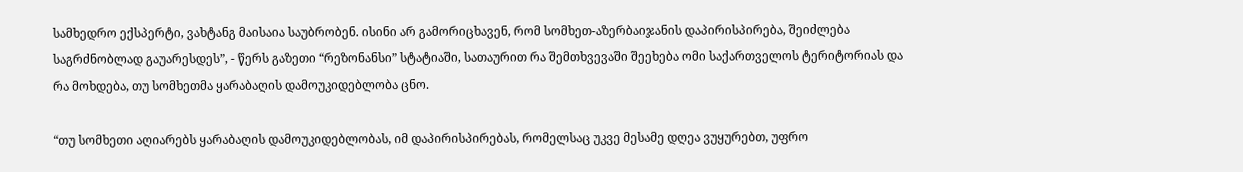სამხედრო ექსპერტი, ვახტანგ მაისაია საუბრობენ. ისინი არ გამორიცხავენ, რომ სომხეთ-აზერბაიჯანის დაპირისპირება, შეიძლება საგრძნობლად გაუარესდეს”, - წერს გაზეთი “რეზონანსი” სტატიაში, სათაურით რა შემთხვევაში შეეხება ომი საქართველოს ტერიტორიას და რა მოხდება, თუ სომხეთმა ყარაბაღის დამოუკიდებლობა ცნო.

“თუ სომხეთი აღიარებს ყარაბაღის დამოუკიდებლობას, იმ დაპირისპირებას, რომელსაც უკვე მესამე დღეა ვუყურებთ, უფრო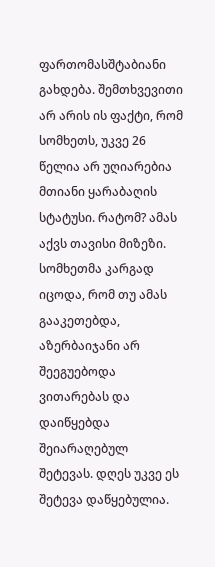ფართომასშტაბიანი გახდება. შემთხვევითი არ არის ის ფაქტი, რომ სომხეთს, უკვე 26 წელია არ უღიარებია მთიანი ყარაბაღის სტატუსი. რატომ? ამას აქვს თავისი მიზეზი. სომხეთმა კარგად იცოდა, რომ თუ ამას გააკეთებდა, აზერბაიჯანი არ შეეგუებოდა ვითარებას და დაიწყებდა შეიარაღებულ შეტევას. დღეს უკვე ეს შეტევა დაწყებულია.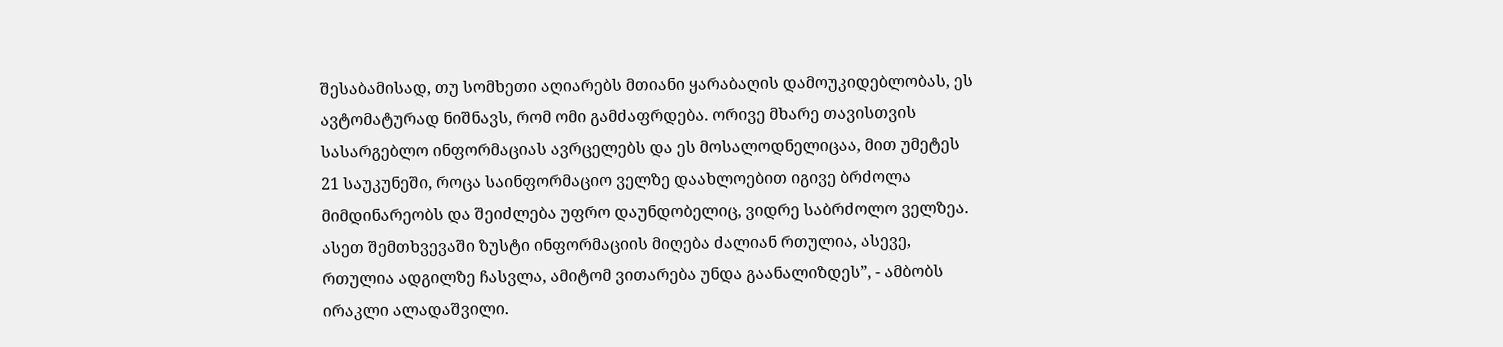შესაბამისად, თუ სომხეთი აღიარებს მთიანი ყარაბაღის დამოუკიდებლობას, ეს ავტომატურად ნიშნავს, რომ ომი გამძაფრდება. ორივე მხარე თავისთვის სასარგებლო ინფორმაციას ავრცელებს და ეს მოსალოდნელიცაა, მით უმეტეს 21 საუკუნეში, როცა საინფორმაციო ველზე დაახლოებით იგივე ბრძოლა მიმდინარეობს და შეიძლება უფრო დაუნდობელიც, ვიდრე საბრძოლო ველზეა. ასეთ შემთხვევაში ზუსტი ინფორმაციის მიღება ძალიან რთულია, ასევე, რთულია ადგილზე ჩასვლა, ამიტომ ვითარება უნდა გაანალიზდეს”, - ამბობს ირაკლი ალადაშვილი.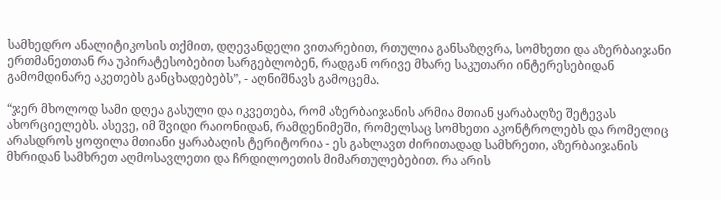სამხედრო ანალიტიკოსის თქმით, დღევანდელი ვითარებით, რთულია განსაზღვრა, სომხეთი და აზერბაიჯანი ერთმანეთთან რა უპირატესობებით სარგებლობენ, რადგან ორივე მხარე საკუთარი ინტერესებიდან გამომდინარე აკეთებს განცხადებებს”, - აღნიშნავს გამოცემა.

“ჯერ მხოლოდ სამი დღეა გასული და იკვეთება, რომ აზერბაიჯანის არმია მთიან ყარაბაღზე შეტევას ახორციელებს. ასევე, იმ შვიდი რაიონიდან, რამდენიმეში, რომელსაც სომხეთი აკონტროლებს და რომელიც არასდროს ყოფილა მთიანი ყარაბაღის ტერიტორია - ეს გახლავთ ძირითადად სამხრეთი, აზერბაიჯანის მხრიდან სამხრეთ აღმოსავლეთი და ჩრდილოეთის მიმართულებებით. რა არის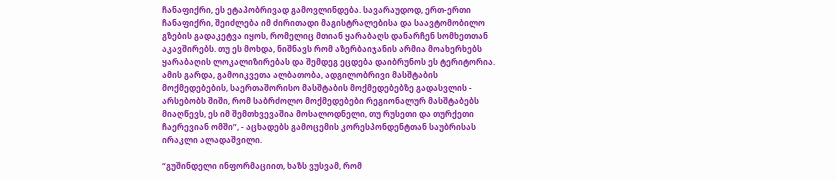ჩანაფიქრი, ეს ეტაპობრივად გამოვლინდება. სავარაუდოდ, ერთ-ერთი ჩანაფიქრი, შეიძლება იმ ძირითადი მაგისტრალებისა და საავტომობილო გზების გადაკეტვა იყოს, რომელიც მთიან ყარაბაღს დანარჩენ სომხეთთან აკავშირებს. თუ ეს მოხდა, ნიშნავს რომ აზერბაიჯანის არმია მოახერხებს ყარაბაღის ლოკალიზირებას და შემდეგ ეცდება დაიბრუნოს ეს ტერიტორია. ამის გარდა, გამოიკვეთა ალბათობა, ადგილობრივი მასშტაბის მოქმედებების, საერთაშორისო მასშტაბის მოქმედებებზე გადასვლის - არსებობს შიში, რომ საბრძოლო მოქმედებები რეგიონალურ მასშტაბებს მიაღწევს, ეს იმ შემთხვევაშია მოსალოდნელი, თუ რუსეთი და თურქეთი ჩაერევიან ომში”, - აცხადებს გამოცემის კორესპონდენტთან საუბრისას ირაკლი ალადაშვილი.

“გუშინდელი ინფორმაციით, ხაზს ვუსვამ, რომ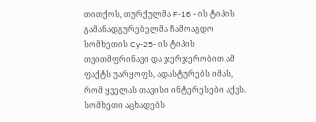თითქოს, თურქულმა F-16 - ის ტიპის გამანადგურებელმა ჩამოაგდო სომხეთის Cy-25- ის ტიპის თვითმფრინავი და ჯერჯერობით ამ ფაქტს უარყოფს, ადასტურებს იმას, რომ ყველას თავისი ინტერესები აქვს. სომხეთი აცხადებს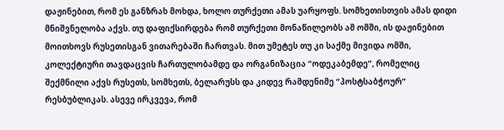დაჟინებით, რომ ეს განზრახ მოხდა, ხოლო თურქეთი ამას უარყოფს. სომხეთისთვის ამას დიდი მნიშვნელობა აქვს. თუ დაფიქსირდება რომ თურქეთი მონაწილეობს ამ ომში, ის დაჟინებით მოითხოვს რუსეთისგან ვითარებაში ჩართვას. მით უმეტეს თუ კი საქმე მივიდა ომში, კოლექტიური თავდაცვის ჩართულობამდე და ორგანიზაცია “ოდეკაბემდე”, რომელიც შექმნილი აქვს რუსეთს, სომხეთს, ბელარუსს და კიდევ რამდენიმე “პოსტსაბჭოურ” რესბუბლიკას. ასევე ირკვევა, რომ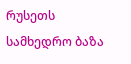რუსეთს სამხედრო ბაზა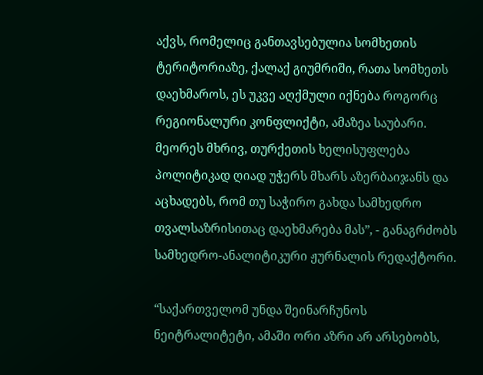აქვს, რომელიც განთავსებულია სომხეთის ტერიტორიაზე, ქალაქ გიუმრიში, რათა სომხეთს დაეხმაროს, ეს უკვე აღქმული იქნება როგორც რეგიონალური კონფლიქტი, ამაზეა საუბარი. მეორეს მხრივ, თურქეთის ხელისუფლება პოლიტიკად ღიად უჭერს მხარს აზერბაიჯანს და აცხადებს, რომ თუ საჭირო გახდა სამხედრო თვალსაზრისითაც დაეხმარება მას”, - განაგრძობს სამხედრო-ანალიტიკური ჟურნალის რედაქტორი.

“საქართველომ უნდა შეინარჩუნოს ნეიტრალიტეტი, ამაში ორი აზრი არ არსებობს,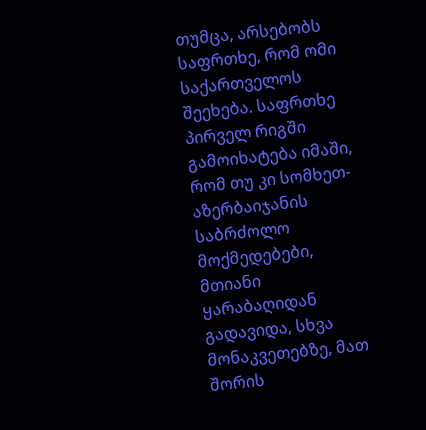თუმცა, არსებობს საფრთხე, რომ ომი საქართველოს შეეხება. საფრთხე პირველ რიგში გამოიხატება იმაში, რომ თუ კი სომხეთ-აზერბაიჯანის საბრძოლო მოქმედებები, მთიანი ყარაბაღიდან გადავიდა, სხვა მონაკვეთებზე, მათ შორის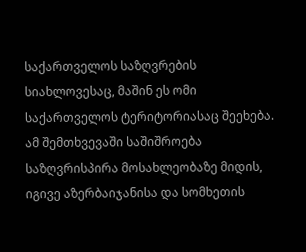საქართველოს საზღვრების სიახლოვესაც, მაშინ ეს ომი საქართველოს ტერიტორიასაც შეეხება. ამ შემთხვევაში საშიშროება საზღვრისპირა მოსახლეობაზე მიდის, იგივე აზერბაიჯანისა და სომხეთის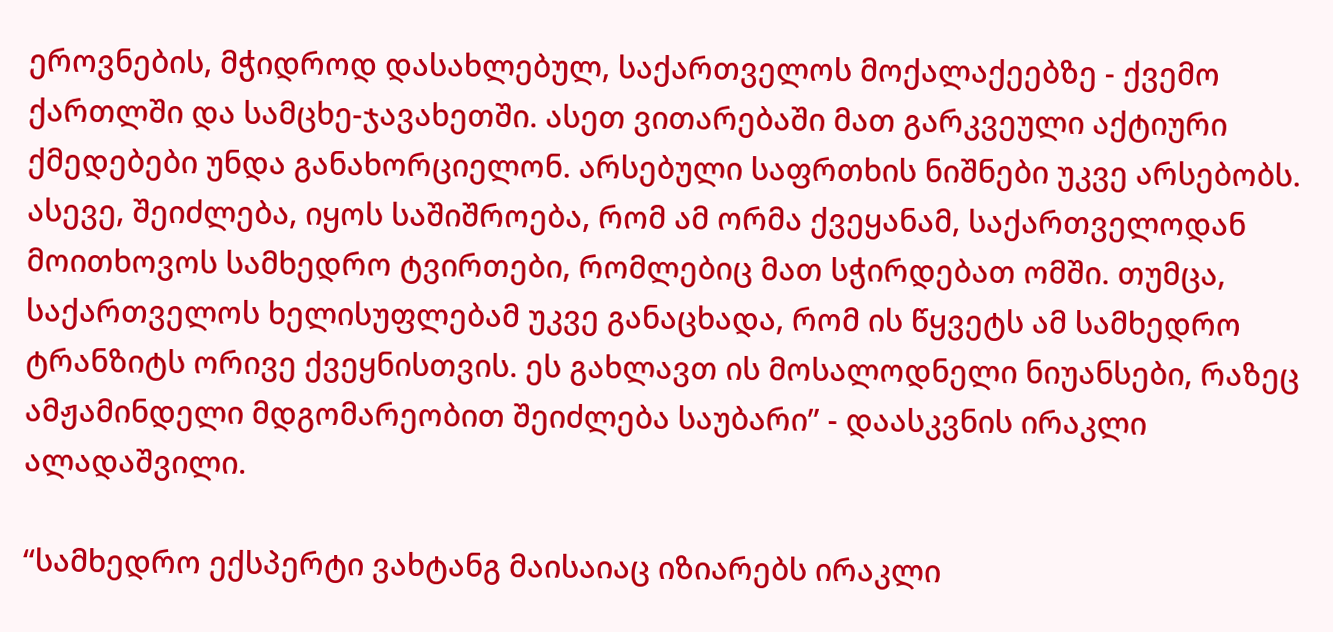ეროვნების, მჭიდროდ დასახლებულ, საქართველოს მოქალაქეებზე - ქვემო ქართლში და სამცხე-ჯავახეთში. ასეთ ვითარებაში მათ გარკვეული აქტიური ქმედებები უნდა განახორციელონ. არსებული საფრთხის ნიშნები უკვე არსებობს. ასევე, შეიძლება, იყოს საშიშროება, რომ ამ ორმა ქვეყანამ, საქართველოდან მოითხოვოს სამხედრო ტვირთები, რომლებიც მათ სჭირდებათ ომში. თუმცა, საქართველოს ხელისუფლებამ უკვე განაცხადა, რომ ის წყვეტს ამ სამხედრო ტრანზიტს ორივე ქვეყნისთვის. ეს გახლავთ ის მოსალოდნელი ნიუანსები, რაზეც ამჟამინდელი მდგომარეობით შეიძლება საუბარი” - დაასკვნის ირაკლი ალადაშვილი.

“სამხედრო ექსპერტი ვახტანგ მაისაიაც იზიარებს ირაკლი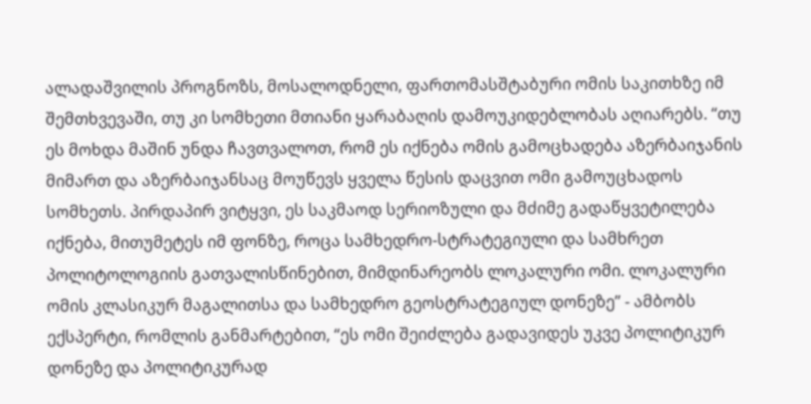ალადაშვილის პროგნოზს, მოსალოდნელი, ფართომასშტაბური ომის საკითხზე იმ შემთხვევაში, თუ კი სომხეთი მთიანი ყარაბაღის დამოუკიდებლობას აღიარებს. “თუ ეს მოხდა მაშინ უნდა ჩავთვალოთ, რომ ეს იქნება ომის გამოცხადება აზერბაიჯანის მიმართ და აზერბაიჯანსაც მოუწევს ყველა წესის დაცვით ომი გამოუცხადოს სომხეთს. პირდაპირ ვიტყვი, ეს საკმაოდ სერიოზული და მძიმე გადაწყვეტილება იქნება, მითუმეტეს იმ ფონზე, როცა სამხედრო-სტრატეგიული და სამხრეთ პოლიტოლოგიის გათვალისწინებით, მიმდინარეობს ლოკალური ომი. ლოკალური ომის კლასიკურ მაგალითსა და სამხედრო გეოსტრატეგიულ დონეზე” - ამბობს ექსპერტი, რომლის განმარტებით, “ეს ომი შეიძლება გადავიდეს უკვე პოლიტიკურ დონეზე და პოლიტიკურად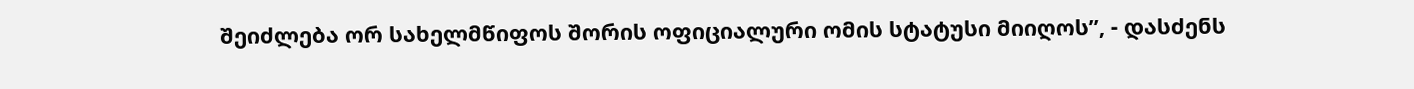შეიძლება ორ სახელმწიფოს შორის ოფიციალური ომის სტატუსი მიიღოს”, - დასძენს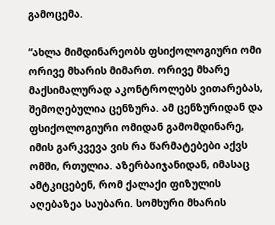გამოცემა.

“ახლა მიმდინარეობს ფსიქოლოგიური ომი ორივე მხარის მიმართ. ორივე მხარე მაქსიმალურად აკონტროლებს ვითარებას, შემოღებულია ცენზურა. ამ ცენზურიდან და ფსიქოლოგიური ომიდან გამომდინარე, იმის გარკვევა ვის რა წარმატებები აქვს ომში, რთულია. აზერბაიჯანიდან, იმასაც ამტკიცებენ, რომ ქალაქი ფიზულის აღებაზეა საუბარი. სომხური მხარის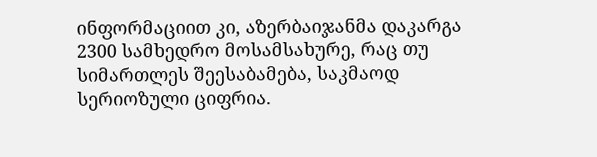ინფორმაციით კი, აზერბაიჯანმა დაკარგა 2300 სამხედრო მოსამსახურე, რაც თუ სიმართლეს შეესაბამება, საკმაოდ სერიოზული ციფრია.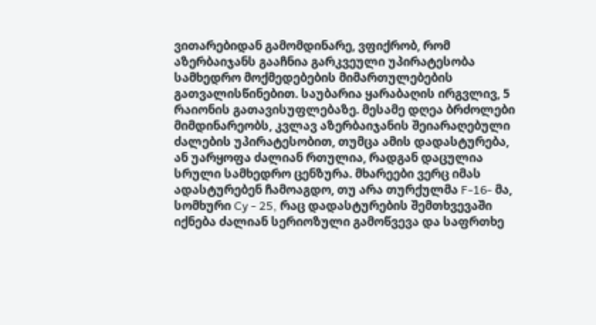ვითარებიდან გამომდინარე, ვფიქრობ, რომ აზერბაიჯანს გააჩნია გარკვეული უპირატესობა სამხედრო მოქმედებების მიმართულებების გათვალისწინებით. საუბარია ყარაბაღის ირგვლივ, 5 რაიონის გათავისუფლებაზე. მესამე დღეა ბრძოლები მიმდინარეობს, კვლავ აზერბაიჯანის შეიარაღებული ძალების უპირატესობით, თუმცა ამის დადასტურება, ან უარყოფა ძალიან რთულია, რადგან დაცულია სრული სამხედრო ცენზურა. მხარეები ვერც იმას ადასტურებენ ჩამოაგდო, თუ არა თურქულმა F-16- მა, სომხური Cy - 25, რაც დადასტურების შემთხვევაში იქნება ძალიან სერიოზული გამოწვევა და საფრთხე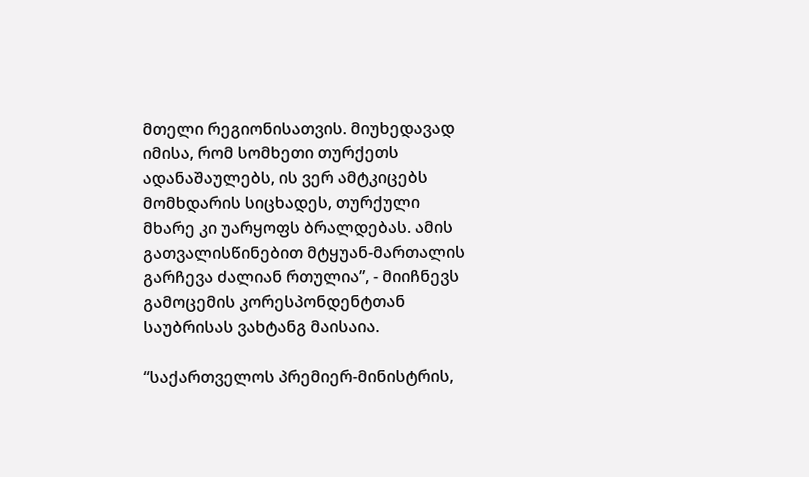მთელი რეგიონისათვის. მიუხედავად იმისა, რომ სომხეთი თურქეთს ადანაშაულებს, ის ვერ ამტკიცებს მომხდარის სიცხადეს, თურქული მხარე კი უარყოფს ბრალდებას. ამის გათვალისწინებით მტყუან-მართალის გარჩევა ძალიან რთულია”, - მიიჩნევს გამოცემის კორესპონდენტთან საუბრისას ვახტანგ მაისაია.

“საქართველოს პრემიერ-მინისტრის,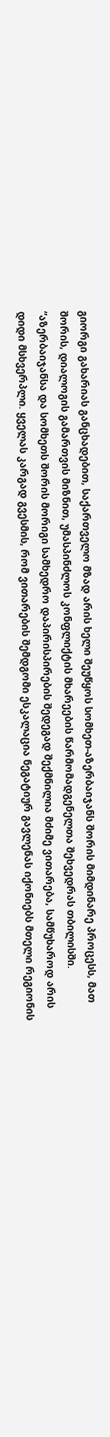გიორგი გახარიას განცხადებით, საქართველო მზად არის ხელი შეუწყოს სომხეთ-აზერბაიჯანს შორის მიმდინარე პროცესს, მათ შორის, დიალოგის გამართვის მიზნით, უმასპინძლოს კონფლიქტის მხარეების წარმომადგენელთა შეხვედრას თბილისში. “აზერბაიჯანსა და სომხეთს შორის მორიგი სამხედრო დაპირისპირების შედეგად შექმნილია მძიმე ვითარება, სამწუხაროდ არის დიდი მსხვერპლი. ყველას კარგად გვესმის, რომ ვითარების შემდგომი ესკალაცია ნეგატიურ გავლენას იქონიებს მთელი რეგიონის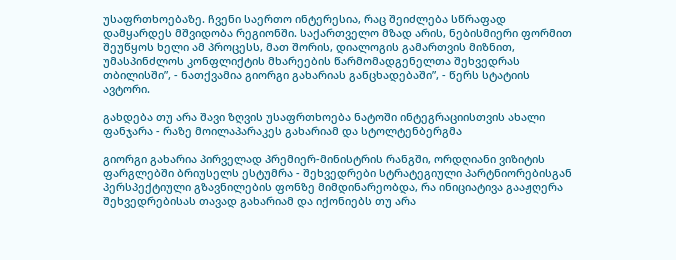უსაფრთხოებაზე. ჩვენი საერთო ინტერესია, რაც შეიძლება სწრაფად დამყარდეს მშვიდობა რეგიონში. საქართველო მზად არის, ნებისმიერი ფორმით შეუწყოს ხელი ამ პროცესს, მათ შორის, დიალოგის გამართვის მიზნით, უმასპინძლოს კონფლიქტის მხარეების წარმომადგენელთა შეხვედრას თბილისში”, - ნათქვამია გიორგი გახარიას განცხადებაში”, - წერს სტატიის ავტორი.

გახდება თუ არა შავი ზღვის უსაფრთხოება ნატოში ინტეგრაციისთვის ახალი ფანჯარა - რაზე მოილაპარაკეს გახარიამ და სტოლტენბერგმა

გიორგი გახარია პირველად პრემიერ-მინისტრის რანგში, ორდღიანი ვიზიტის ფარგლებში ბრიუსელს ესტუმრა - შეხვედრები სტრატეგიული პარტნიორებისგან პერსპექტიული გზავნილების ფონზე მიმდინარეობდა, რა ინიციატივა გააჟღერა შეხვედრებისას თავად გახარიამ და იქონიებს თუ არა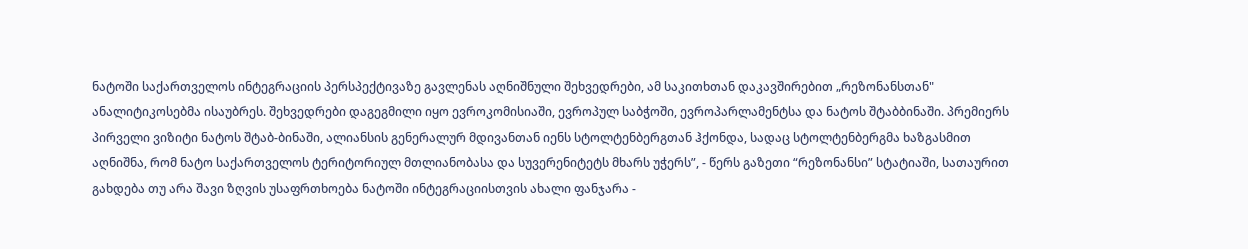ნატოში საქართველოს ინტეგრაციის პერსპექტივაზე გავლენას აღნიშნული შეხვედრები, ამ საკითხთან დაკავშირებით „რეზონანსთან" ანალიტიკოსებმა ისაუბრეს. შეხვედრები დაგეგმილი იყო ევროკომისიაში, ევროპულ საბჭოში, ევროპარლამენტსა და ნატოს შტაბბინაში. პრემიერს პირველი ვიზიტი ნატოს შტაბ-ბინაში, ალიანსის გენერალურ მდივანთან იენს სტოლტენბერგთან ჰქონდა, სადაც სტოლტენბერგმა ხაზგასმით აღნიშნა, რომ ნატო საქართველოს ტერიტორიულ მთლიანობასა და სუვერენიტეტს მხარს უჭერს”, - წერს გაზეთი “რეზონანსი” სტატიაში, სათაურით გახდება თუ არა შავი ზღვის უსაფრთხოება ნატოში ინტეგრაციისთვის ახალი ფანჯარა -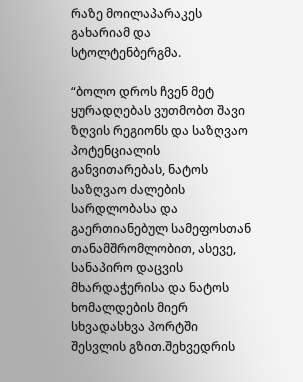რაზე მოილაპარაკეს გახარიამ და სტოლტენბერგმა.

“ბოლო დროს ჩვენ მეტ ყურადღებას ვუთმობთ შავი ზღვის რეგიონს და საზღვაო პოტენციალის განვითარებას, ნატოს საზღვაო ძალების სარდლობასა და გაერთიანებულ სამეფოსთან თანამშრომლობით, ასევე, სანაპირო დაცვის მხარდაჭერისა და ნატოს ხომალდების მიერ სხვადასხვა პორტში შესვლის გზით.შეხვედრის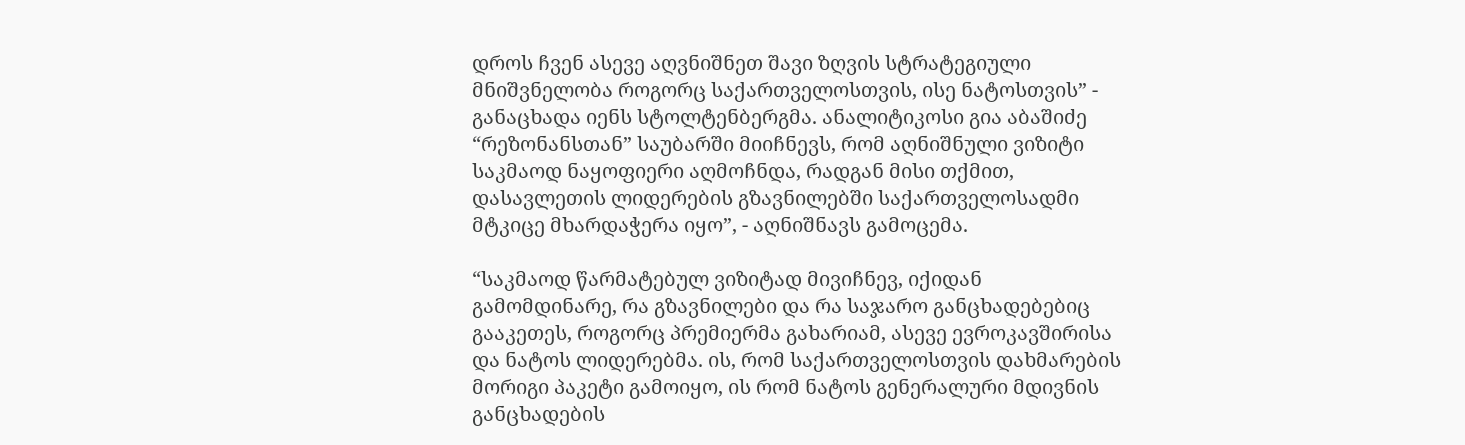დროს ჩვენ ასევე აღვნიშნეთ შავი ზღვის სტრატეგიული მნიშვნელობა როგორც საქართველოსთვის, ისე ნატოსთვის” - განაცხადა იენს სტოლტენბერგმა. ანალიტიკოსი გია აბაშიძე “რეზონანსთან” საუბარში მიიჩნევს, რომ აღნიშნული ვიზიტი საკმაოდ ნაყოფიერი აღმოჩნდა, რადგან მისი თქმით, დასავლეთის ლიდერების გზავნილებში საქართველოსადმი მტკიცე მხარდაჭერა იყო”, - აღნიშნავს გამოცემა.

“საკმაოდ წარმატებულ ვიზიტად მივიჩნევ, იქიდან გამომდინარე, რა გზავნილები და რა საჯარო განცხადებებიც გააკეთეს, როგორც პრემიერმა გახარიამ, ასევე ევროკავშირისა და ნატოს ლიდერებმა. ის, რომ საქართველოსთვის დახმარების მორიგი პაკეტი გამოიყო, ის რომ ნატოს გენერალური მდივნის განცხადების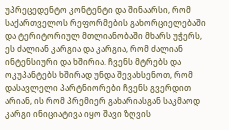უპრეცედენტო კონტენტი და შინაარსი, რომ საქართველოს რეფორმების გახორციელებაში და ტერიტორიულ მთლიანობაში მხარს უჭერს, ეს ძალიან კარგია და კარგია, რომ ძალიან ინტენსიური და ხშირია. ჩვენს მტრებს და ოკუპანტებს ხშირად უნდა შევახსენოთ, რომ დასავლელი პარტნიორები ჩვენს გვერდით არიან, ის რომ პრემიერ გახარიასგან საკმაოდ კარგი ინიციატივა იყო შავი ზღვის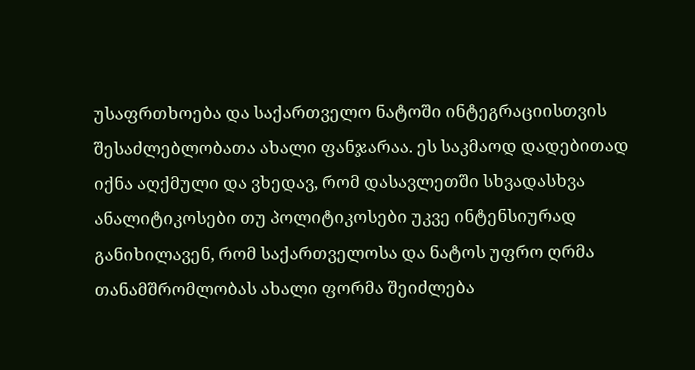უსაფრთხოება და საქართველო ნატოში ინტეგრაციისთვის შესაძლებლობათა ახალი ფანჯარაა. ეს საკმაოდ დადებითად იქნა აღქმული და ვხედავ, რომ დასავლეთში სხვადასხვა ანალიტიკოსები თუ პოლიტიკოსები უკვე ინტენსიურად განიხილავენ, რომ საქართველოსა და ნატოს უფრო ღრმა თანამშრომლობას ახალი ფორმა შეიძლება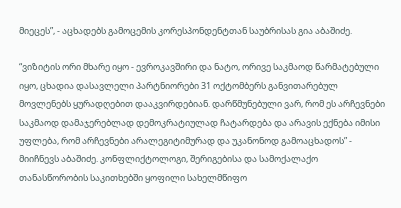მიეცეს”, - აცხადებს გამოცემის კორესპონდენტთან საუბრისას გია აბაშიძე.

“ვიზიტის ორი მხარე იყო - ევროკავშირი და ნატო, ორივე საკმაოდ წარმატებული იყო, ცხადია დასავლელი პარტნიორები 31 ოქტომბერს განვითარებულ მოვლენებს ყურადღებით დააკვირდებიან. დარწმუნებული ვარ, რომ ეს არჩევნები საკმაოდ დამაჯერებლად დემოკრატიულად ჩატარდება და არავის ექნება იმისი უფლება, რომ არჩევნები არალეგიტიმურად და უკანონოდ გამოაცხადოს” - მიიჩნევს აბაშიძე. კონფლიქტოლოგი, შერიგებისა და სამოქალაქო თანასწორობის საკითხებში ყოფილი სახელმწიფო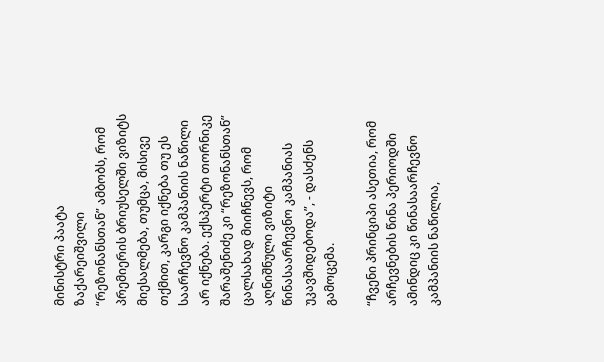მინისტრი პაატა ზაქარეიშვილი “რეზონანსთან” ამბობს, რომ პრემიერის ბრიუსელში ვიზიტს მიესალმება, თუმცა, მისივე თქმით, კარგი იქნება თუ ეს საარჩევნო კამპანიის ნაწილი არ იქნება. ექსპერტი თორნიკე შარაშენიძე კი “რეზონანსთან” ცალსახად მიიჩნევს, რომ აღნიშნული ვიზიტი წინასაარჩევნო კამპანიას უკავშიდებოდა”, - დასძენს გამოცემა.

“ჩვენი პრინციპი ასეთია, რომ არჩევნების წინა პერიოდში ამინდიც კი წინასაარჩევნო კამპანიის ნაწილია,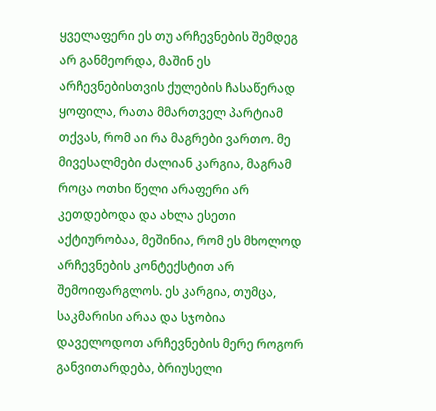ყველაფერი ეს თუ არჩევნების შემდეგ არ განმეორდა, მაშინ ეს არჩევნებისთვის ქულების ჩასაწერად ყოფილა, რათა მმართველ პარტიამ თქვას, რომ აი რა მაგრები ვართო. მე მივესალმები ძალიან კარგია, მაგრამ როცა ოთხი წელი არაფერი არ კეთდებოდა და ახლა ესეთი აქტიურობაა, მეშინია, რომ ეს მხოლოდ არჩევნების კონტექსტით არ შემოიფარგლოს. ეს კარგია, თუმცა, საკმარისი არაა და სჯობია დაველოდოთ არჩევნების მერე როგორ განვითარდება, ბრიუსელი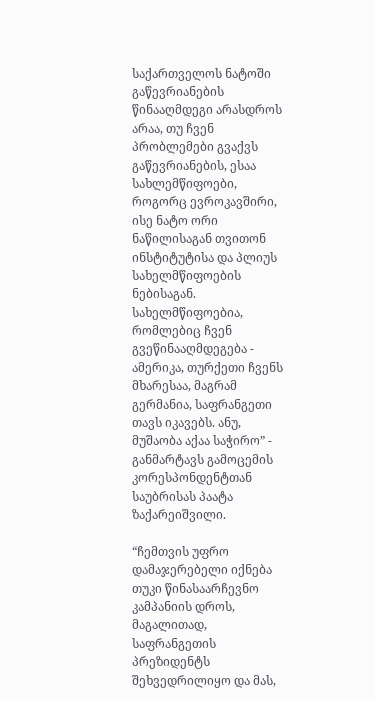საქართველოს ნატოში გაწევრიანების წინააღმდეგი არასდროს არაა, თუ ჩვენ პრობლემები გვაქვს გაწევრიანების, ესაა სახლემწიფოები, როგორც ევროკავშირი, ისე ნატო ორი ნაწილისაგან თვითონ ინსტიტუტისა და პლიუს სახელმწიფოების ნებისაგან. სახელმწიფოებია, რომლებიც ჩვენ გვეწინააღმდეგება - ამერიკა, თურქეთი ჩვენს მხარესაა, მაგრამ გერმანია, საფრანგეთი თავს იკავებს. ანუ, მუშაობა აქაა საჭირო” - განმარტავს გამოცემის კორესპონდენტთან საუბრისას პაატა ზაქარეიშვილი.

“ჩემთვის უფრო დამაჯერებელი იქნება თუკი წინასაარჩევნო კამპანიის დროს, მაგალითად, საფრანგეთის პრეზიდენტს შეხვედრილიყო და მას,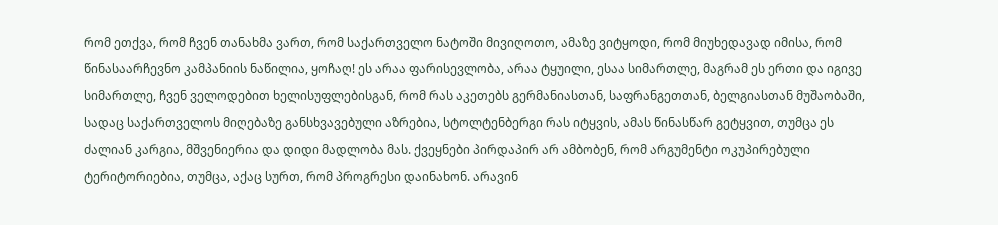რომ ეთქვა, რომ ჩვენ თანახმა ვართ, რომ საქართველო ნატოში მივიღოთო, ამაზე ვიტყოდი, რომ მიუხედავად იმისა, რომ წინასაარჩევნო კამპანიის ნაწილია, ყოჩაღ! ეს არაა ფარისევლობა, არაა ტყუილი, ესაა სიმართლე, მაგრამ ეს ერთი და იგივე სიმართლე, ჩვენ ველოდებით ხელისუფლებისგან, რომ რას აკეთებს გერმანიასთან, საფრანგეთთან, ბელგიასთან მუშაობაში, სადაც საქართველოს მიღებაზე განსხვავებული აზრებია, სტოლტენბერგი რას იტყვის, ამას წინასწარ გეტყვით, თუმცა ეს ძალიან კარგია, მშვენიერია და დიდი მადლობა მას. ქვეყნები პირდაპირ არ ამბობენ, რომ არგუმენტი ოკუპირებული ტერიტორიებია, თუმცა, აქაც სურთ, რომ პროგრესი დაინახონ. არავინ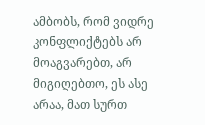ამბობს, რომ ვიდრე კონფლიქტებს არ მოაგვარებთ, არ მიგიღებთო, ეს ასე არაა, მათ სურთ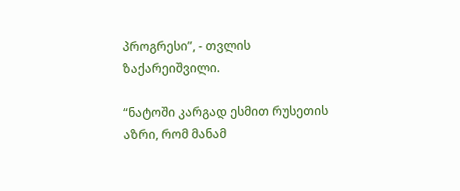პროგრესი”, - თვლის ზაქარეიშვილი.

“ნატოში კარგად ესმით რუსეთის აზრი, რომ მანამ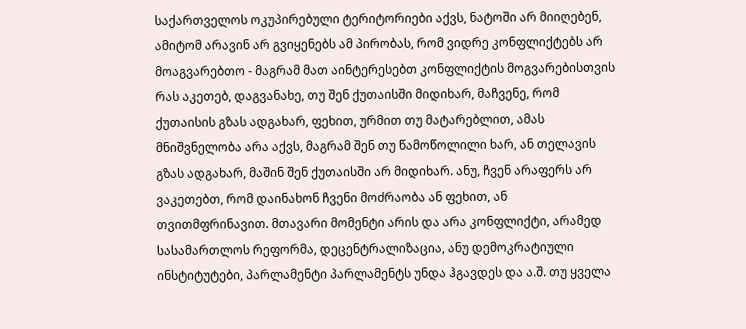საქართველოს ოკუპირებული ტერიტორიები აქვს, ნატოში არ მიიღებენ, ამიტომ არავინ არ გვიყენებს ამ პირობას, რომ ვიდრე კონფლიქტებს არ მოაგვარებთო - მაგრამ მათ აინტერესებთ კონფლიქტის მოგვარებისთვის რას აკეთებ, დაგვანახე, თუ შენ ქუთაისში მიდიხარ, მაჩვენე, რომ ქუთაისის გზას ადგახარ, ფეხით, ურმით თუ მატარებლით, ამას მნიშვნელობა არა აქვს, მაგრამ შენ თუ წამოწოლილი ხარ, ან თელავის გზას ადგახარ, მაშინ შენ ქუთაისში არ მიდიხარ. ანუ, ჩვენ არაფერს არ ვაკეთებთ, რომ დაინახონ ჩვენი მოძრაობა ან ფეხით, ან თვითმფრინავით. მთავარი მომენტი არის და არა კონფლიქტი, არამედ სასამართლოს რეფორმა, დეცენტრალიზაცია, ანუ დემოკრატიული ინსტიტუტები, პარლამენტი პარლამენტს უნდა ჰგავდეს და ა.შ. თუ ყველა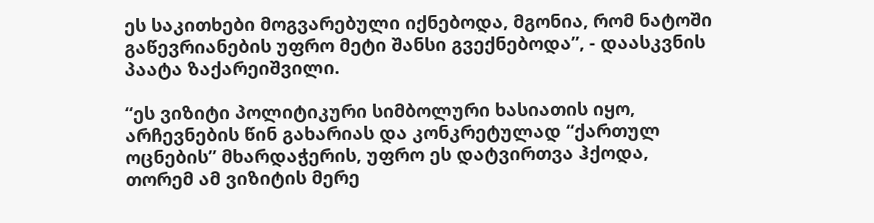ეს საკითხები მოგვარებული იქნებოდა, მგონია, რომ ნატოში გაწევრიანების უფრო მეტი შანსი გვექნებოდა”, - დაასკვნის პაატა ზაქარეიშვილი.

“ეს ვიზიტი პოლიტიკური სიმბოლური ხასიათის იყო, არჩევნების წინ გახარიას და კონკრეტულად “ქართულ ოცნების” მხარდაჭერის, უფრო ეს დატვირთვა ჰქოდა, თორემ ამ ვიზიტის მერე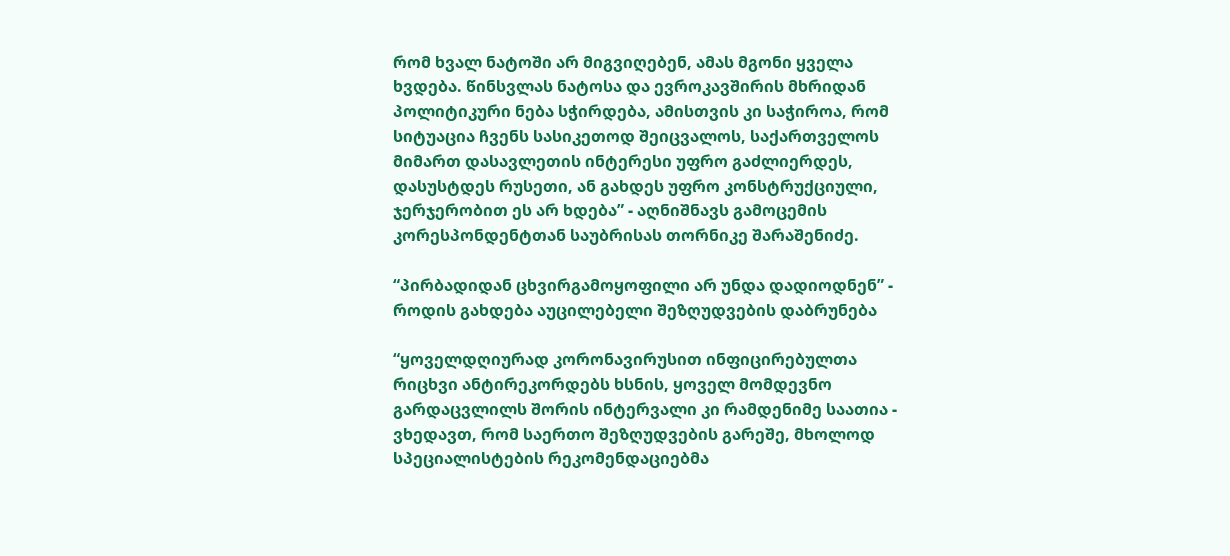რომ ხვალ ნატოში არ მიგვიღებენ, ამას მგონი ყველა ხვდება. წინსვლას ნატოსა და ევროკავშირის მხრიდან პოლიტიკური ნება სჭირდება, ამისთვის კი საჭიროა, რომ სიტუაცია ჩვენს სასიკეთოდ შეიცვალოს, საქართველოს მიმართ დასავლეთის ინტერესი უფრო გაძლიერდეს, დასუსტდეს რუსეთი, ან გახდეს უფრო კონსტრუქციული, ჯერჯერობით ეს არ ხდება” - აღნიშნავს გამოცემის კორესპონდენტთან საუბრისას თორნიკე შარაშენიძე.

“პირბადიდან ცხვირგამოყოფილი არ უნდა დადიოდნენ” - როდის გახდება აუცილებელი შეზღუდვების დაბრუნება

“ყოველდღიურად კორონავირუსით ინფიცირებულთა რიცხვი ანტირეკორდებს ხსნის, ყოველ მომდევნო გარდაცვლილს შორის ინტერვალი კი რამდენიმე საათია - ვხედავთ, რომ საერთო შეზღუდვების გარეშე, მხოლოდ სპეციალისტების რეკომენდაციებმა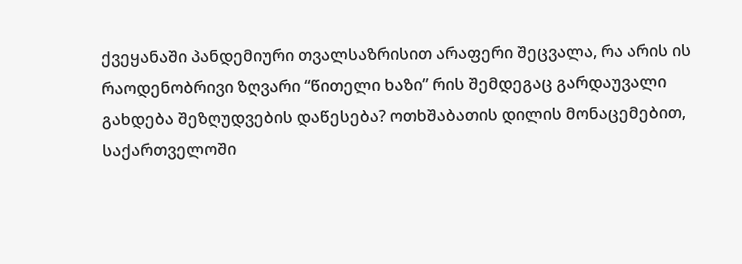ქვეყანაში პანდემიური თვალსაზრისით არაფერი შეცვალა, რა არის ის რაოდენობრივი ზღვარი “წითელი ხაზი” რის შემდეგაც გარდაუვალი გახდება შეზღუდვების დაწესება? ოთხშაბათის დილის მონაცემებით, საქართველოში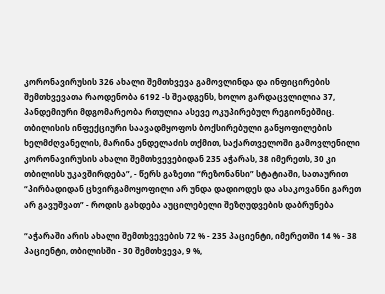კორონავირუსის 326 ახალი შემთხვევა გამოვლინდა და ინფიცირების შემთხვევათა რაოდენობა 6192 -ს შეადგენს, ხოლო გარდაცვლილია 37, პანდემიური მდგომარეობა რთულია ასევე ოკუპირებულ რეგიონებშიც. თბილისის ინფექციური საავადმყოფოს ბოქსირებული განყოფილების ხელმძღვანელის, მარინა ენდელაძის თქმით, საქართველოში გამოვლენილი კორონავირუსის ახალი შემთხვევებიდან 235 აჭარას, 38 იმერეთს, 30 კი თბილისს უკავშირდება”, - წერს გაზეთი “რეზონანსი” სტატიაში, სათაურით “პირბადიდან ცხვირგამოყოფილი არ უნდა დადიოდეს და ასაკოვანნი გარეთ არ გავუშვათ” - როდის გახდება აუცილებელი შეზღუდვების დაბრუნება

“აჭარაში არის ახალი შემთხვევების 72 % - 235 პაციენტი, იმერეთში 14 % - 38 პაციენტი, თბილისში - 30 შემთხვევა, 9 %,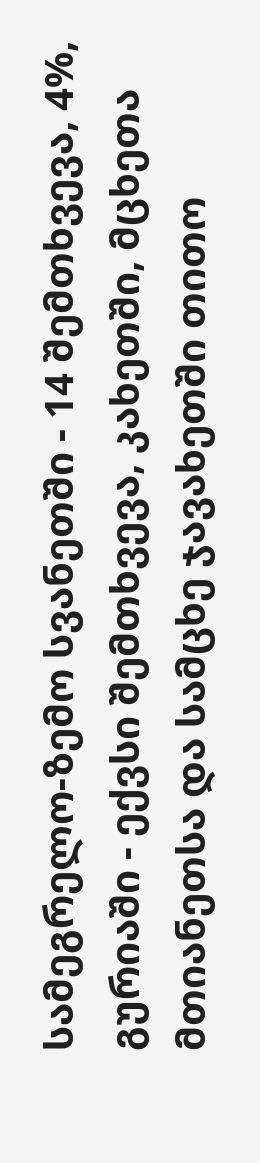სამეგრელო-ზემო სვანეთში - 14 შემთხვევა, 4%, გურიაში - ექვსი შემთხვევა, კახეთში, მცხეთა მთიანეთსა და სამცხე ჯავახეთში თითო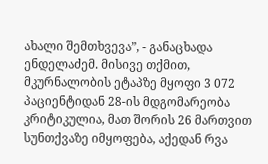ახალი შემთხვევა”, - განაცხადა ენდელაძემ. მისივე თქმით, მკურნალობის ეტაპზე მყოფი 3 072 პაციენტიდან 28-ის მდგომარეობა კრიტიკულია, მათ შორის 26 მართვით სუნთქვაზე იმყოფება, აქედან რვა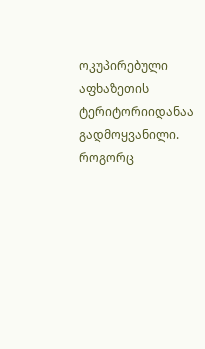ოკუპირებული აფხაზეთის ტერიტორიიდანაა გადმოყვანილი. როგორც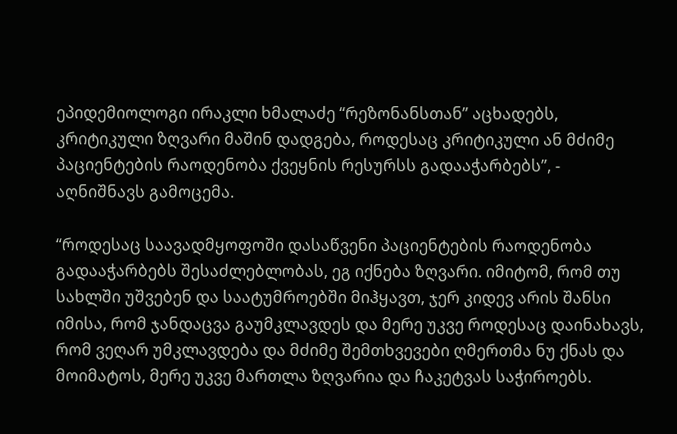ეპიდემიოლოგი ირაკლი ხმალაძე “რეზონანსთან” აცხადებს, კრიტიკული ზღვარი მაშინ დადგება, როდესაც კრიტიკული ან მძიმე პაციენტების რაოდენობა ქვეყნის რესურსს გადააჭარბებს”, - აღნიშნავს გამოცემა.

“როდესაც საავადმყოფოში დასაწვენი პაციენტების რაოდენობა გადააჭარბებს შესაძლებლობას, ეგ იქნება ზღვარი. იმიტომ, რომ თუ სახლში უშვებენ და საატუმროებში მიჰყავთ, ჯერ კიდევ არის შანსი იმისა, რომ ჯანდაცვა გაუმკლავდეს და მერე უკვე როდესაც დაინახავს, რომ ვეღარ უმკლავდება და მძიმე შემთხვევები ღმერთმა ნუ ქნას და მოიმატოს, მერე უკვე მართლა ზღვარია და ჩაკეტვას საჭიროებს.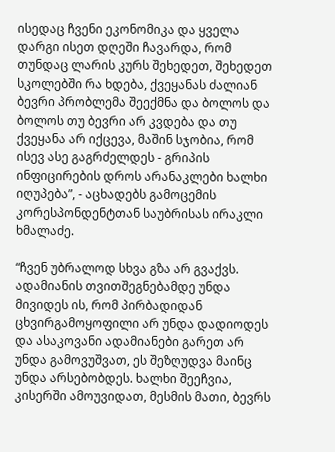ისედაც ჩვენი ეკონომიკა და ყველა დარგი ისეთ დღეში ჩავარდა, რომ თუნდაც ლარის კურს შეხედეთ, შეხედეთ სკოლებში რა ხდება, ქვეყანას ძალიან ბევრი პრობლემა შეექმნა და ბოლოს და ბოლოს თუ ბევრი არ კვდება და თუ ქვეყანა არ იქცევა, მაშინ სჯობია, რომ ისევ ასე გაგრძელდეს - გრიპის ინფიცირების დროს არანაკლები ხალხი იღუპება”, - აცხადებს გამოცემის კორესპონდენტთან საუბრისას ირაკლი ხმალაძე.

“ჩვენ უბრალოდ სხვა გზა არ გვაქვს. ადამიანის თვითშეგნებამდე უნდა მივიდეს ის, რომ პირბადიდან ცხვირგამოყოფილი არ უნდა დადიოდეს და ასაკოვანი ადამიანები გარეთ არ უნდა გამოვუშვათ, ეს შეზღუდვა მაინც უნდა არსებობდეს. ხალხი შეეჩვია, კისერში ამოუვიდათ, მესმის მათი, ბევრს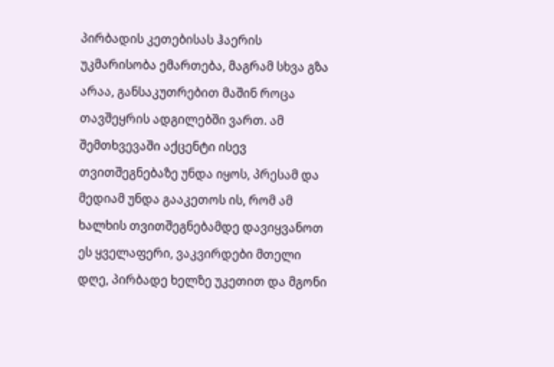პირბადის კეთებისას ჰაერის უკმარისობა ემართება, მაგრამ სხვა გზა არაა, განსაკუთრებით მაშინ როცა თავშეყრის ადგილებში ვართ. ამ შემთხვევაში აქცენტი ისევ თვითშეგნებაზე უნდა იყოს, პრესამ და მედიამ უნდა გააკეთოს ის, რომ ამ ხალხის თვითშეგნებამდე დავიყვანოთ ეს ყველაფერი, ვაკვირდები მთელი დღე, პირბადე ხელზე უკეთით და მგონი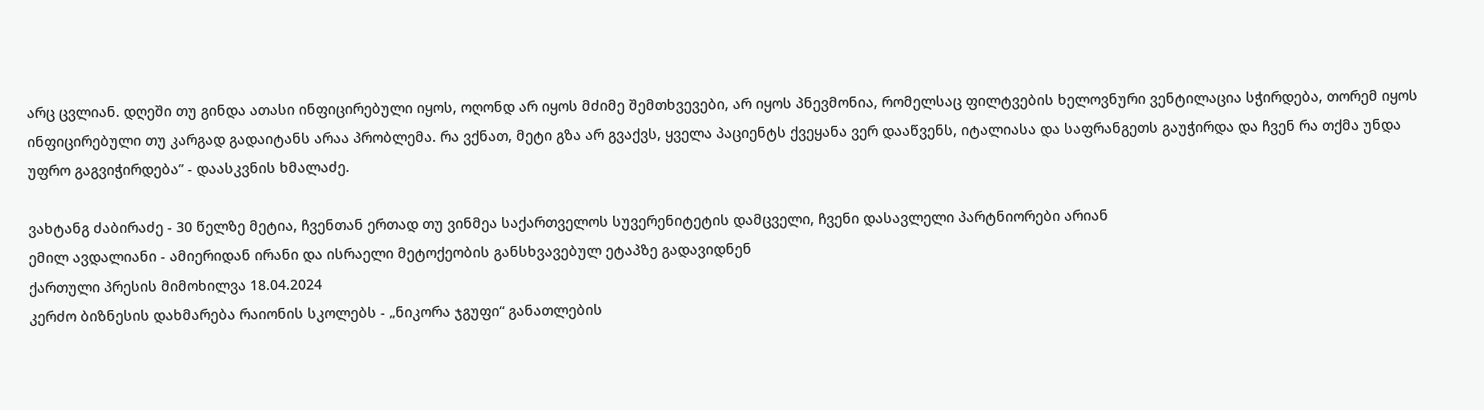არც ცვლიან. დღეში თუ გინდა ათასი ინფიცირებული იყოს, ოღონდ არ იყოს მძიმე შემთხვევები, არ იყოს პნევმონია, რომელსაც ფილტვების ხელოვნური ვენტილაცია სჭირდება, თორემ იყოს ინფიცირებული თუ კარგად გადაიტანს არაა პრობლემა. რა ვქნათ, მეტი გზა არ გვაქვს, ყველა პაციენტს ქვეყანა ვერ დააწვენს, იტალიასა და საფრანგეთს გაუჭირდა და ჩვენ რა თქმა უნდა უფრო გაგვიჭირდება” - დაასკვნის ხმალაძე.

ვახტანგ ძაბირაძე - 30 წელზე მეტია, ჩვენთან ერთად თუ ვინმეა საქართველოს სუვერენიტეტის დამცველი, ჩვენი დასავლელი პარტნიორები არიან
ემილ ავდალიანი - ამიერიდან ირანი და ისრაელი მეტოქეობის განსხვავებულ ეტაპზე გადავიდნენ
ქართული პრესის მიმოხილვა 18.04.2024
კერძო ბიზნესის დახმარება რაიონის სკოლებს - „ნიკორა ჯგუფი“ განათლების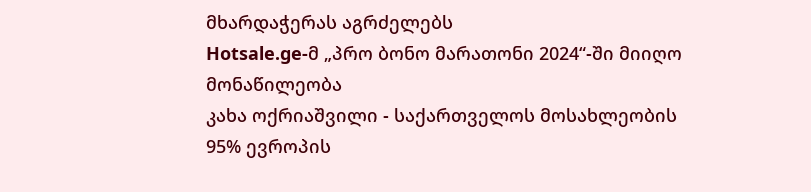მხარდაჭერას აგრძელებს
Hotsale.ge-მ „პრო ბონო მარათონი 2024“-ში მიიღო მონაწილეობა
კახა ოქრიაშვილი - საქართველოს მოსახლეობის 95% ევროპის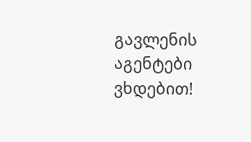გავლენის აგენტები ვხდებით!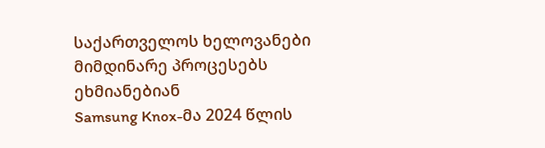საქართველოს ხელოვანები მიმდინარე პროცესებს ეხმიანებიან
Samsung Knox-მა 2024 წლის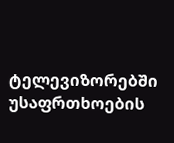ტელევიზორებში უსაფრთხოების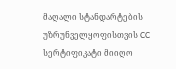მაღალი სტანდარტების უზრუნველყოფისთვის CC სერტიფიკატი მიიღო